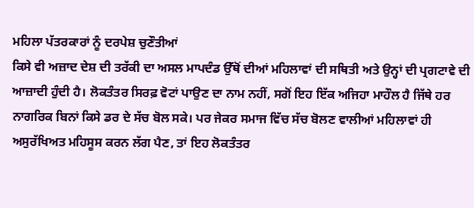ਮਹਿਲਾ ਪੱਤਰਕਾਰਾਂ ਨੂੰ ਦਰਪੇਸ਼ ਚੁਣੌਤੀਆਂ
ਕਿਸੇ ਵੀ ਅਜ਼ਾਦ ਦੇਸ਼ ਦੀ ਤਰੱਕੀ ਦਾ ਅਸਲ ਮਾਪਦੰਡ ਉੱਥੋਂ ਦੀਆਂ ਮਹਿਲਾਵਾਂ ਦੀ ਸਥਿਤੀ ਅਤੇ ਉਨ੍ਹਾਂ ਦੀ ਪ੍ਰਗਟਾਵੇ ਦੀ ਆਜ਼ਾਦੀ ਹੁੰਦੀ ਹੈ। ਲੋਕਤੰਤਰ ਸਿਰਫ਼ ਵੋਟਾਂ ਪਾਉਣ ਦਾ ਨਾਮ ਨਹੀਂ, ਸਗੋਂ ਇਹ ਇੱਕ ਅਜਿਹਾ ਮਾਹੌਲ ਹੈ ਜਿੱਥੇ ਹਰ ਨਾਗਰਿਕ ਬਿਨਾਂ ਕਿਸੇ ਡਰ ਦੇ ਸੱਚ ਬੋਲ ਸਕੇ। ਪਰ ਜੇਕਰ ਸਮਾਜ ਵਿੱਚ ਸੱਚ ਬੋਲਣ ਵਾਲੀਆਂ ਮਹਿਲਾਵਾਂ ਹੀ ਅਸੁਰੱਖਿਅਤ ਮਹਿਸੂਸ ਕਰਨ ਲੱਗ ਪੈਣ, ਤਾਂ ਇਹ ਲੋਕਤੰਤਰ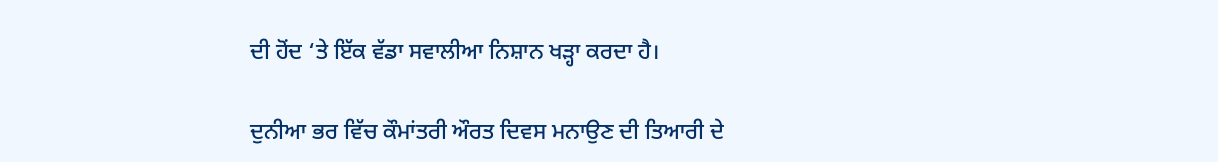ਦੀ ਹੋਂਦ ‘ਤੇ ਇੱਕ ਵੱਡਾ ਸਵਾਲੀਆ ਨਿਸ਼ਾਨ ਖੜ੍ਹਾ ਕਰਦਾ ਹੈ।

ਦੁਨੀਆ ਭਰ ਵਿੱਚ ਕੌਮਾਂਤਰੀ ਔਰਤ ਦਿਵਸ ਮਨਾਉਣ ਦੀ ਤਿਆਰੀ ਦੇ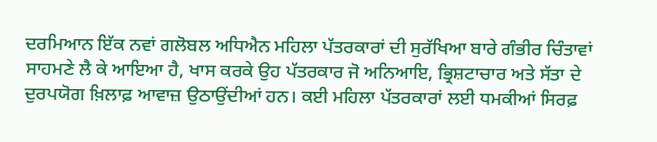ਦਰਮਿਆਨ ਇੱਕ ਨਵਾਂ ਗਲੋਬਲ ਅਧਿਐਨ ਮਹਿਲਾ ਪੱਤਰਕਾਰਾਂ ਦੀ ਸੁਰੱਖਿਆ ਬਾਰੇ ਗੰਭੀਰ ਚਿੰਤਾਵਾਂ ਸਾਹਮਣੇ ਲੈ ਕੇ ਆਇਆ ਹੈ, ਖਾਸ ਕਰਕੇ ਉਹ ਪੱਤਰਕਾਰ ਜੋ ਅਨਿਆਇ, ਭ੍ਰਿਸ਼ਟਾਚਾਰ ਅਤੇ ਸੱਤਾ ਦੇ ਦੁਰਪਯੋਗ ਖ਼ਿਲਾਫ਼ ਆਵਾਜ਼ ਉਠਾਉਂਦੀਆਂ ਹਨ। ਕਈ ਮਹਿਲਾ ਪੱਤਰਕਾਰਾਂ ਲਈ ਧਮਕੀਆਂ ਸਿਰਫ਼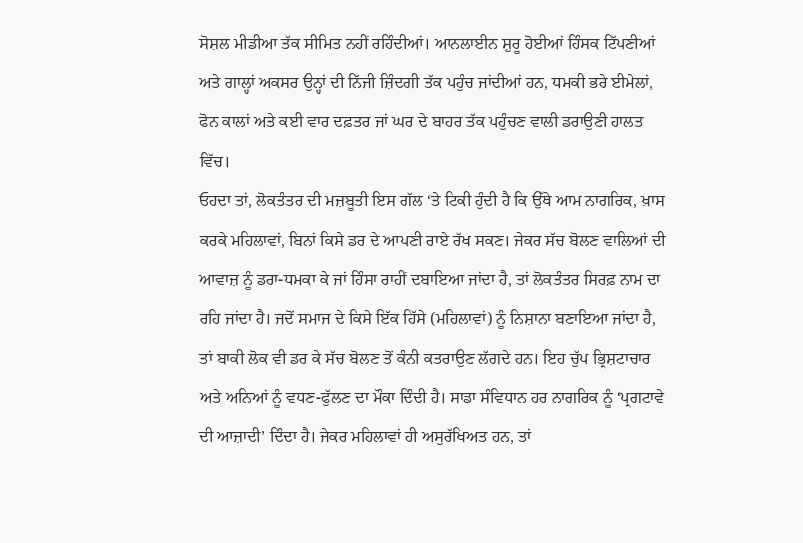ਸੋਸ਼ਲ ਮੀਡੀਆ ਤੱਕ ਸੀਮਿਤ ਨਹੀਂ ਰਹਿੰਦੀਆਂ। ਆਨਲਾਈਨ ਸ਼ੁਰੂ ਹੋਈਆਂ ਹਿੰਸਕ ਟਿੱਪਣੀਆਂ ਅਤੇ ਗਾਲ੍ਹਾਂ ਅਕਸਰ ਉਨ੍ਹਾਂ ਦੀ ਨਿੱਜੀ ਜ਼ਿੰਦਗੀ ਤੱਕ ਪਹੁੰਚ ਜਾਂਦੀਆਂ ਹਨ, ਧਮਕੀ ਭਰੇ ਈਮੇਲਾਂ, ਫੋਨ ਕਾਲਾਂ ਅਤੇ ਕਈ ਵਾਰ ਦਫ਼ਤਰ ਜਾਂ ਘਰ ਦੇ ਬਾਹਰ ਤੱਕ ਪਹੁੰਚਣ ਵਾਲੀ ਡਰਾਉਣੀ ਹਾਲਤ ਵਿੱਚ।
ਓਹਦਾ ਤਾਂ, ਲੋਕਤੰਤਰ ਦੀ ਮਜ਼ਬੂਤੀ ਇਸ ਗੱਲ ‘ਤੇ ਟਿਕੀ ਹੁੰਦੀ ਹੈ ਕਿ ਉੱਥੇ ਆਮ ਨਾਗਰਿਕ, ਖ਼ਾਸ ਕਰਕੇ ਮਹਿਲਾਵਾਂ, ਬਿਨਾਂ ਕਿਸੇ ਡਰ ਦੇ ਆਪਣੀ ਰਾਏ ਰੱਖ ਸਕਣ। ਜੇਕਰ ਸੱਚ ਬੋਲਣ ਵਾਲਿਆਂ ਦੀ ਆਵਾਜ਼ ਨੂੰ ਡਰਾ-ਧਮਕਾ ਕੇ ਜਾਂ ਹਿੰਸਾ ਰਾਹੀਂ ਦਬਾਇਆ ਜਾਂਦਾ ਹੈ, ਤਾਂ ਲੋਕਤੰਤਰ ਸਿਰਫ਼ ਨਾਮ ਦਾ ਰਹਿ ਜਾਂਦਾ ਹੈ। ਜਦੋਂ ਸਮਾਜ ਦੇ ਕਿਸੇ ਇੱਕ ਹਿੱਸੇ (ਮਹਿਲਾਵਾਂ) ਨੂੰ ਨਿਸ਼ਾਨਾ ਬਣਾਇਆ ਜਾਂਦਾ ਹੈ, ਤਾਂ ਬਾਕੀ ਲੋਕ ਵੀ ਡਰ ਕੇ ਸੱਚ ਬੋਲਣ ਤੋਂ ਕੰਨੀ ਕਤਰਾਉਣ ਲੱਗਦੇ ਹਨ। ਇਹ ਚੁੱਪ ਭ੍ਰਿਸ਼ਟਾਚਾਰ ਅਤੇ ਅਨਿਆਂ ਨੂੰ ਵਧਣ-ਫੁੱਲਣ ਦਾ ਮੌਕਾ ਦਿੰਦੀ ਹੈ। ਸਾਡਾ ਸੰਵਿਧਾਨ ਹਰ ਨਾਗਰਿਕ ਨੂੰ ‘ਪ੍ਰਗਟਾਵੇ ਦੀ ਆਜ਼ਾਦੀ’ ਦਿੰਦਾ ਹੈ। ਜੇਕਰ ਮਹਿਲਾਵਾਂ ਹੀ ਅਸੁਰੱਖਿਅਤ ਹਨ, ਤਾਂ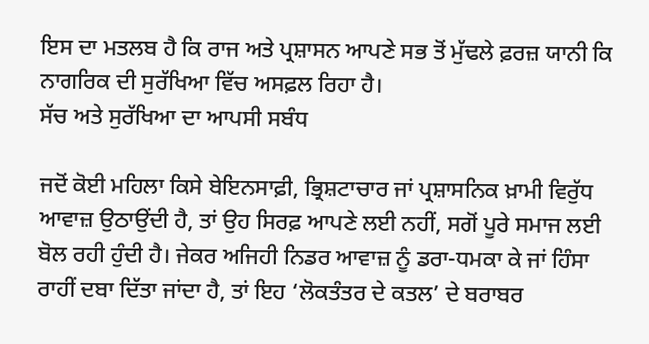ਇਸ ਦਾ ਮਤਲਬ ਹੈ ਕਿ ਰਾਜ ਅਤੇ ਪ੍ਰਸ਼ਾਸਨ ਆਪਣੇ ਸਭ ਤੋਂ ਮੁੱਢਲੇ ਫ਼ਰਜ਼ ਯਾਨੀ ਕਿ ਨਾਗਰਿਕ ਦੀ ਸੁਰੱਖਿਆ ਵਿੱਚ ਅਸਫ਼ਲ ਰਿਹਾ ਹੈ।
ਸੱਚ ਅਤੇ ਸੁਰੱਖਿਆ ਦਾ ਆਪਸੀ ਸਬੰਧ

ਜਦੋਂ ਕੋਈ ਮਹਿਲਾ ਕਿਸੇ ਬੇਇਨਸਾਫ਼ੀ, ਭ੍ਰਿਸ਼ਟਾਚਾਰ ਜਾਂ ਪ੍ਰਸ਼ਾਸਨਿਕ ਖ਼ਾਮੀ ਵਿਰੁੱਧ ਆਵਾਜ਼ ਉਠਾਉਂਦੀ ਹੈ, ਤਾਂ ਉਹ ਸਿਰਫ਼ ਆਪਣੇ ਲਈ ਨਹੀਂ, ਸਗੋਂ ਪੂਰੇ ਸਮਾਜ ਲਈ ਬੋਲ ਰਹੀ ਹੁੰਦੀ ਹੈ। ਜੇਕਰ ਅਜਿਹੀ ਨਿਡਰ ਆਵਾਜ਼ ਨੂੰ ਡਰਾ-ਧਮਕਾ ਕੇ ਜਾਂ ਹਿੰਸਾ ਰਾਹੀਂ ਦਬਾ ਦਿੱਤਾ ਜਾਂਦਾ ਹੈ, ਤਾਂ ਇਹ ‘ਲੋਕਤੰਤਰ ਦੇ ਕਤਲ’ ਦੇ ਬਰਾਬਰ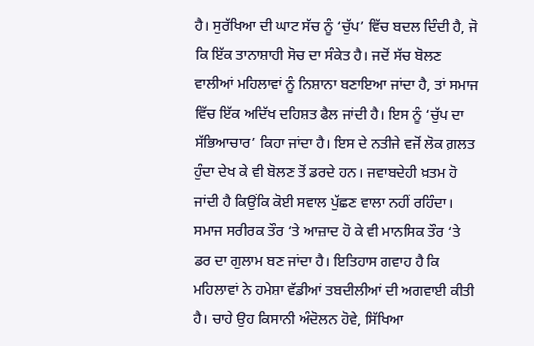ਹੈ। ਸੁਰੱਖਿਆ ਦੀ ਘਾਟ ਸੱਚ ਨੂੰ ‘ਚੁੱਪ’ ਵਿੱਚ ਬਦਲ ਦਿੰਦੀ ਹੈ, ਜੋ ਕਿ ਇੱਕ ਤਾਨਾਸ਼ਾਹੀ ਸੋਚ ਦਾ ਸੰਕੇਤ ਹੈ। ਜਦੋਂ ਸੱਚ ਬੋਲਣ ਵਾਲੀਆਂ ਮਹਿਲਾਵਾਂ ਨੂੰ ਨਿਸ਼ਾਨਾ ਬਣਾਇਆ ਜਾਂਦਾ ਹੈ, ਤਾਂ ਸਮਾਜ ਵਿੱਚ ਇੱਕ ਅਦਿੱਖ ਦਹਿਸ਼ਤ ਫੈਲ ਜਾਂਦੀ ਹੈ। ਇਸ ਨੂੰ ‘ਚੁੱਪ ਦਾ ਸੱਭਿਆਚਾਰ’ ਕਿਹਾ ਜਾਂਦਾ ਹੈ। ਇਸ ਦੇ ਨਤੀਜੇ ਵਜੋਂ ਲੋਕ ਗ਼ਲਤ ਹੁੰਦਾ ਦੇਖ ਕੇ ਵੀ ਬੋਲਣ ਤੋਂ ਡਰਦੇ ਹਨ। ਜਵਾਬਦੇਹੀ ਖ਼ਤਮ ਹੋ ਜਾਂਦੀ ਹੈ ਕਿਉਂਕਿ ਕੋਈ ਸਵਾਲ ਪੁੱਛਣ ਵਾਲਾ ਨਹੀਂ ਰਹਿੰਦਾ। ਸਮਾਜ ਸਰੀਰਕ ਤੌਰ ‘ਤੇ ਆਜ਼ਾਦ ਹੋ ਕੇ ਵੀ ਮਾਨਸਿਕ ਤੌਰ ‘ਤੇ ਡਰ ਦਾ ਗੁਲਾਮ ਬਣ ਜਾਂਦਾ ਹੈ। ਇਤਿਹਾਸ ਗਵਾਹ ਹੈ ਕਿ ਮਹਿਲਾਵਾਂ ਨੇ ਹਮੇਸ਼ਾ ਵੱਡੀਆਂ ਤਬਦੀਲੀਆਂ ਦੀ ਅਗਵਾਈ ਕੀਤੀ ਹੈ। ਚਾਹੇ ਉਹ ਕਿਸਾਨੀ ਅੰਦੋਲਨ ਹੋਵੇ, ਸਿੱਖਿਆ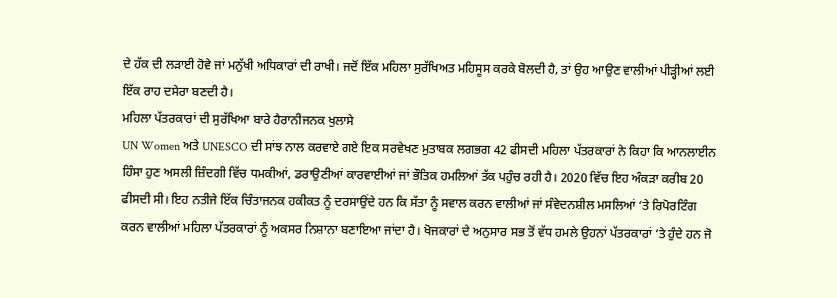ਦੇ ਹੱਕ ਦੀ ਲੜਾਈ ਹੋਵੇ ਜਾਂ ਮਨੁੱਖੀ ਅਧਿਕਾਰਾਂ ਦੀ ਰਾਖੀ। ਜਦੋਂ ਇੱਕ ਮਹਿਲਾ ਸੁਰੱਖਿਅਤ ਮਹਿਸੂਸ ਕਰਕੇ ਬੋਲਦੀ ਹੈ, ਤਾਂ ਉਹ ਆਉਣ ਵਾਲੀਆਂ ਪੀੜ੍ਹੀਆਂ ਲਈ ਇੱਕ ਰਾਹ ਦਸੇਰਾ ਬਣਦੀ ਹੈ।
ਮਹਿਲਾ ਪੱਤਰਕਾਰਾਂ ਦੀ ਸੁਰੱਖਿਆ ਬਾਰੇ ਹੈਰਾਨੀਜਨਕ ਖੁਲਾਸੇ
UN Women ਅਤੇ UNESCO ਦੀ ਸਾਂਝ ਨਾਲ ਕਰਵਾਏ ਗਏ ਇਕ ਸਰਵੇਖਣ ਮੁਤਾਬਕ ਲਗਭਗ 42 ਫੀਸਦੀ ਮਹਿਲਾ ਪੱਤਰਕਾਰਾਂ ਨੇ ਕਿਹਾ ਕਿ ਆਨਲਾਈਨ ਹਿੰਸਾ ਹੁਣ ਅਸਲੀ ਜ਼ਿੰਦਗੀ ਵਿੱਚ ਧਮਕੀਆਂ, ਡਰਾਉਣੀਆਂ ਕਾਰਵਾਈਆਂ ਜਾਂ ਭੌਤਿਕ ਹਮਲਿਆਂ ਤੱਕ ਪਹੁੰਚ ਰਹੀ ਹੈ। 2020 ਵਿੱਚ ਇਹ ਅੰਕੜਾ ਕਰੀਬ 20 ਫੀਸਦੀ ਸੀ। ਇਹ ਨਤੀਜੇ ਇੱਕ ਚਿੰਤਾਜਨਕ ਹਕੀਕਤ ਨੂੰ ਦਰਸਾਉਂਦੇ ਹਨ ਕਿ ਸੱਤਾ ਨੂੰ ਸਵਾਲ ਕਰਨ ਵਾਲੀਆਂ ਜਾਂ ਸੰਵੇਦਨਸ਼ੀਲ ਮਸਲਿਆਂ ‘ਤੇ ਰਿਪੋਰਟਿੰਗ ਕਰਨ ਵਾਲੀਆਂ ਮਹਿਲਾ ਪੱਤਰਕਾਰਾਂ ਨੂੰ ਅਕਸਰ ਨਿਸ਼ਾਨਾ ਬਣਾਇਆ ਜਾਂਦਾ ਹੈ। ਖੋਜਕਾਰਾਂ ਦੇ ਅਨੁਸਾਰ ਸਭ ਤੋਂ ਵੱਧ ਹਮਲੇ ਉਹਨਾਂ ਪੱਤਰਕਾਰਾਂ ‘ਤੇ ਹੁੰਦੇ ਹਨ ਜੋ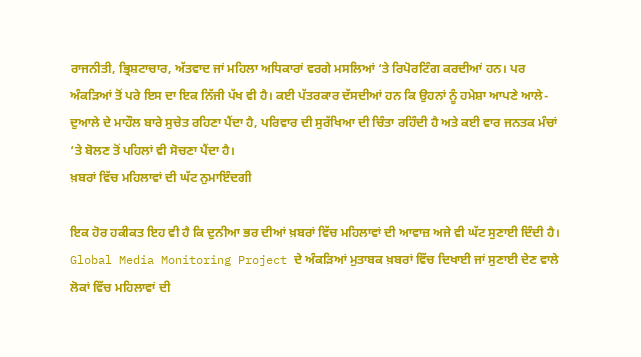ਰਾਜਨੀਤੀ, ਭ੍ਰਿਸ਼ਟਾਚਾਰ, ਅੱਤਵਾਦ ਜਾਂ ਮਹਿਲਾ ਅਧਿਕਾਰਾਂ ਵਰਗੇ ਮਸਲਿਆਂ ‘ਤੇ ਰਿਪੋਰਟਿੰਗ ਕਰਦੀਆਂ ਹਨ। ਪਰ ਅੰਕੜਿਆਂ ਤੋਂ ਪਰੇ ਇਸ ਦਾ ਇਕ ਨਿੱਜੀ ਪੱਖ ਵੀ ਹੈ। ਕਈ ਪੱਤਰਕਾਰ ਦੱਸਦੀਆਂ ਹਨ ਕਿ ਉਹਨਾਂ ਨੂੰ ਹਮੇਸ਼ਾ ਆਪਣੇ ਆਲੇ-ਦੁਆਲੇ ਦੇ ਮਾਹੌਲ ਬਾਰੇ ਸੁਚੇਤ ਰਹਿਣਾ ਪੈਂਦਾ ਹੈ, ਪਰਿਵਾਰ ਦੀ ਸੁਰੱਖਿਆ ਦੀ ਚਿੰਤਾ ਰਹਿੰਦੀ ਹੈ ਅਤੇ ਕਈ ਵਾਰ ਜਨਤਕ ਮੰਚਾਂ ‘ਤੇ ਬੋਲਣ ਤੋਂ ਪਹਿਲਾਂ ਵੀ ਸੋਚਣਾ ਪੈਂਦਾ ਹੈ।
ਖ਼ਬਰਾਂ ਵਿੱਚ ਮਹਿਲਾਵਾਂ ਦੀ ਘੱਟ ਨੁਮਾਇੰਦਗੀ

ਇਕ ਹੋਰ ਹਕੀਕਤ ਇਹ ਵੀ ਹੈ ਕਿ ਦੁਨੀਆ ਭਰ ਦੀਆਂ ਖ਼ਬਰਾਂ ਵਿੱਚ ਮਹਿਲਾਵਾਂ ਦੀ ਆਵਾਜ਼ ਅਜੇ ਵੀ ਘੱਟ ਸੁਣਾਈ ਦਿੰਦੀ ਹੈ। Global Media Monitoring Project ਦੇ ਅੰਕੜਿਆਂ ਮੁਤਾਬਕ ਖ਼ਬਰਾਂ ਵਿੱਚ ਦਿਖਾਈ ਜਾਂ ਸੁਣਾਈ ਦੇਣ ਵਾਲੇ ਲੋਕਾਂ ਵਿੱਚ ਮਹਿਲਾਵਾਂ ਦੀ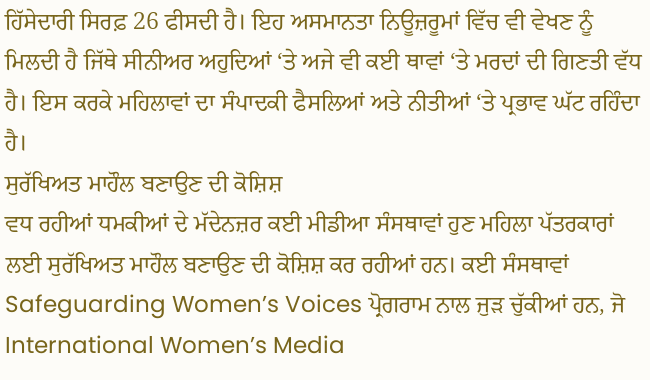ਹਿੱਸੇਦਾਰੀ ਸਿਰਫ਼ 26 ਫੀਸਦੀ ਹੈ। ਇਹ ਅਸਮਾਨਤਾ ਨਿਊਜ਼ਰੂਮਾਂ ਵਿੱਚ ਵੀ ਵੇਖਣ ਨੂੰ ਮਿਲਦੀ ਹੈ ਜਿੱਥੇ ਸੀਨੀਅਰ ਅਹੁਦਿਆਂ ‘ਤੇ ਅਜੇ ਵੀ ਕਈ ਥਾਵਾਂ ‘ਤੇ ਮਰਦਾਂ ਦੀ ਗਿਣਤੀ ਵੱਧ ਹੈ। ਇਸ ਕਰਕੇ ਮਹਿਲਾਵਾਂ ਦਾ ਸੰਪਾਦਕੀ ਫੈਸਲਿਆਂ ਅਤੇ ਨੀਤੀਆਂ ‘ਤੇ ਪ੍ਰਭਾਵ ਘੱਟ ਰਹਿੰਦਾ ਹੈ।
ਸੁਰੱਖਿਅਤ ਮਾਹੌਲ ਬਣਾਉਣ ਦੀ ਕੋਸ਼ਿਸ਼
ਵਧ ਰਹੀਆਂ ਧਮਕੀਆਂ ਦੇ ਮੱਦੇਨਜ਼ਰ ਕਈ ਮੀਡੀਆ ਸੰਸਥਾਵਾਂ ਹੁਣ ਮਹਿਲਾ ਪੱਤਰਕਾਰਾਂ ਲਈ ਸੁਰੱਖਿਅਤ ਮਾਹੌਲ ਬਣਾਉਣ ਦੀ ਕੋਸ਼ਿਸ਼ ਕਰ ਰਹੀਆਂ ਹਨ। ਕਈ ਸੰਸਥਾਵਾਂ Safeguarding Women’s Voices ਪ੍ਰੋਗਰਾਮ ਨਾਲ ਜੁੜ ਚੁੱਕੀਆਂ ਹਨ, ਜੋ International Women’s Media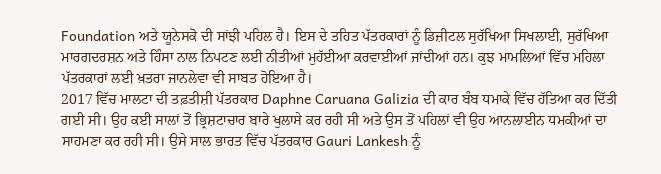Foundation ਅਤੇ ਯੂਨੇਸਕੋ ਦੀ ਸਾਂਝੀ ਪਹਿਲ ਹੈ। ਇਸ ਦੇ ਤਹਿਤ ਪੱਤਰਕਾਰਾਂ ਨੂੰ ਡਿਜ਼ੀਟਲ ਸੁਰੱਖਿਆ ਸਿਖਲਾਈ, ਸੁਰੱਖਿਆ ਮਾਰਗਦਰਸ਼ਨ ਅਤੇ ਹਿੰਸਾ ਨਾਲ ਨਿਪਟਣ ਲਈ ਨੀਤੀਆਂ ਮੁਹੱਈਆ ਕਰਵਾਈਆਂ ਜਾਂਦੀਆਂ ਹਨ। ਕੁਝ ਮਾਮਲਿਆਂ ਵਿੱਚ ਮਹਿਲਾ ਪੱਤਰਕਾਰਾਂ ਲਈ ਖ਼ਤਰਾ ਜਾਨਲੇਵਾ ਵੀ ਸਾਬਤ ਹੋਇਆ ਹੈ।
2017 ਵਿੱਚ ਮਾਲਟਾ ਦੀ ਤਫ਼ਤੀਸ਼ੀ ਪੱਤਰਕਾਰ Daphne Caruana Galizia ਦੀ ਕਾਰ ਬੰਬ ਧਮਾਕੇ ਵਿੱਚ ਹੱਤਿਆ ਕਰ ਦਿੱਤੀ ਗਈ ਸੀ। ਉਹ ਕਈ ਸਾਲਾਂ ਤੋਂ ਭ੍ਰਿਸ਼ਟਾਚਾਰ ਬਾਰੇ ਖੁਲਾਸੇ ਕਰ ਰਹੀ ਸੀ ਅਤੇ ਉਸ ਤੋਂ ਪਹਿਲਾਂ ਵੀ ਉਹ ਆਨਲਾਈਨ ਧਮਕੀਆਂ ਦਾ ਸਾਹਮਣਾ ਕਰ ਰਹੀ ਸੀ। ਉਸੇ ਸਾਲ ਭਾਰਤ ਵਿੱਚ ਪੱਤਰਕਾਰ Gauri Lankesh ਨੂੰ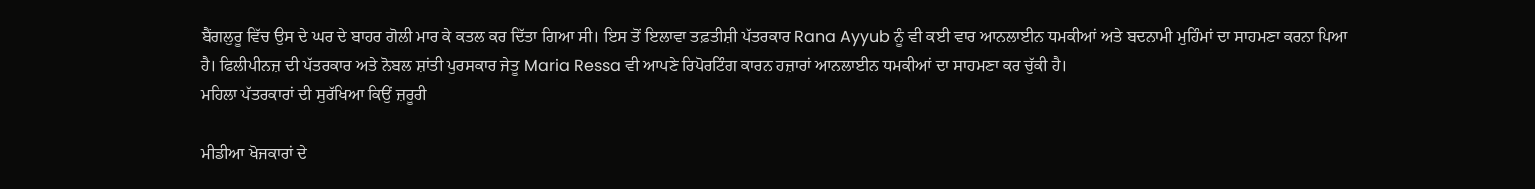ਬੈਂਗਲੁਰੂ ਵਿੱਚ ਉਸ ਦੇ ਘਰ ਦੇ ਬਾਹਰ ਗੋਲੀ ਮਾਰ ਕੇ ਕਤਲ ਕਰ ਦਿੱਤਾ ਗਿਆ ਸੀ। ਇਸ ਤੋਂ ਇਲਾਵਾ ਤਫ਼ਤੀਸ਼ੀ ਪੱਤਰਕਾਰ Rana Ayyub ਨੂੰ ਵੀ ਕਈ ਵਾਰ ਆਨਲਾਈਨ ਧਮਕੀਆਂ ਅਤੇ ਬਦਨਾਮੀ ਮੁਹਿੰਮਾਂ ਦਾ ਸਾਹਮਣਾ ਕਰਨਾ ਪਿਆ ਹੈ। ਫਿਲੀਪੀਨਜ਼ ਦੀ ਪੱਤਰਕਾਰ ਅਤੇ ਨੋਬਲ ਸ਼ਾਂਤੀ ਪੁਰਸਕਾਰ ਜੇਤੂ Maria Ressa ਵੀ ਆਪਣੇ ਰਿਪੋਰਟਿੰਗ ਕਾਰਨ ਹਜ਼ਾਰਾਂ ਆਨਲਾਈਨ ਧਮਕੀਆਂ ਦਾ ਸਾਹਮਣਾ ਕਰ ਚੁੱਕੀ ਹੈ।
ਮਹਿਲਾ ਪੱਤਰਕਾਰਾਂ ਦੀ ਸੁਰੱਖਿਆ ਕਿਉਂ ਜ਼ਰੂਰੀ

ਮੀਡੀਆ ਖੋਜਕਾਰਾਂ ਦੇ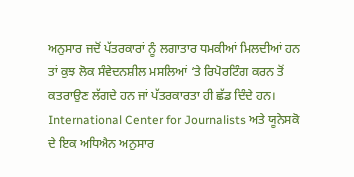ਅਨੁਸਾਰ ਜਦੋਂ ਪੱਤਰਕਾਰਾਂ ਨੂੰ ਲਗਾਤਾਰ ਧਮਕੀਆਂ ਮਿਲਦੀਆਂ ਹਨ ਤਾਂ ਕੁਝ ਲੋਕ ਸੰਵੇਦਨਸ਼ੀਲ ਮਸਲਿਆਂ ‘ਤੇ ਰਿਪੋਰਟਿੰਗ ਕਰਨ ਤੋਂ ਕਤਰਾਉਣ ਲੱਗਦੇ ਹਨ ਜਾਂ ਪੱਤਰਕਾਰਤਾ ਹੀ ਛੱਡ ਦਿੰਦੇ ਹਨ। International Center for Journalists ਅਤੇ ਯੂਨੇਸਕੋ ਦੇ ਇਕ ਅਧਿਐਨ ਅਨੁਸਾਰ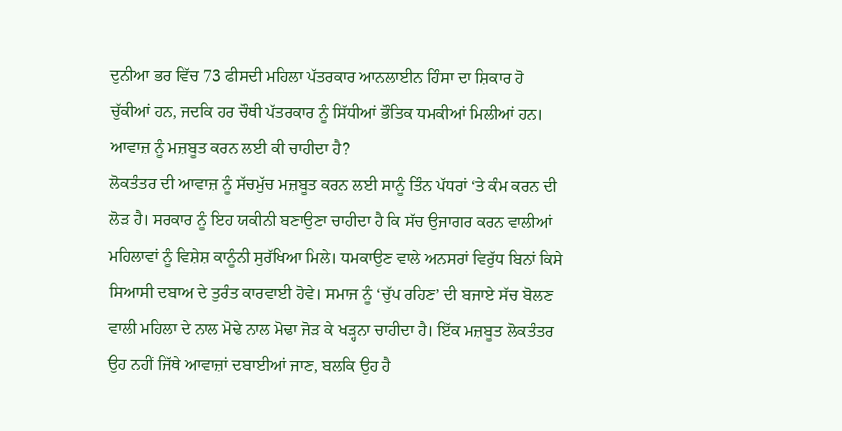ਦੁਨੀਆ ਭਰ ਵਿੱਚ 73 ਫੀਸਦੀ ਮਹਿਲਾ ਪੱਤਰਕਾਰ ਆਨਲਾਈਨ ਹਿੰਸਾ ਦਾ ਸ਼ਿਕਾਰ ਹੋ ਚੁੱਕੀਆਂ ਹਨ, ਜਦਕਿ ਹਰ ਚੌਥੀ ਪੱਤਰਕਾਰ ਨੂੰ ਸਿੱਧੀਆਂ ਭੌਤਿਕ ਧਮਕੀਆਂ ਮਿਲੀਆਂ ਹਨ।
ਆਵਾਜ਼ ਨੂੰ ਮਜ਼ਬੂਤ ਕਰਨ ਲਈ ਕੀ ਚਾਹੀਦਾ ਹੈ?
ਲੋਕਤੰਤਰ ਦੀ ਆਵਾਜ਼ ਨੂੰ ਸੱਚਮੁੱਚ ਮਜ਼ਬੂਤ ਕਰਨ ਲਈ ਸਾਨੂੰ ਤਿੰਨ ਪੱਧਰਾਂ ‘ਤੇ ਕੰਮ ਕਰਨ ਦੀ ਲੋੜ ਹੈ। ਸਰਕਾਰ ਨੂੰ ਇਹ ਯਕੀਨੀ ਬਣਾਉਣਾ ਚਾਹੀਦਾ ਹੈ ਕਿ ਸੱਚ ਉਜਾਗਰ ਕਰਨ ਵਾਲੀਆਂ ਮਹਿਲਾਵਾਂ ਨੂੰ ਵਿਸ਼ੇਸ਼ ਕਾਨੂੰਨੀ ਸੁਰੱਖਿਆ ਮਿਲੇ। ਧਮਕਾਉਣ ਵਾਲੇ ਅਨਸਰਾਂ ਵਿਰੁੱਧ ਬਿਨਾਂ ਕਿਸੇ ਸਿਆਸੀ ਦਬਾਅ ਦੇ ਤੁਰੰਤ ਕਾਰਵਾਈ ਹੋਵੇ। ਸਮਾਜ ਨੂੰ ‘ਚੁੱਪ ਰਹਿਣ’ ਦੀ ਬਜਾਏ ਸੱਚ ਬੋਲਣ ਵਾਲੀ ਮਹਿਲਾ ਦੇ ਨਾਲ ਮੋਢੇ ਨਾਲ ਮੋਢਾ ਜੋੜ ਕੇ ਖੜ੍ਹਨਾ ਚਾਹੀਦਾ ਹੈ। ਇੱਕ ਮਜ਼ਬੂਤ ਲੋਕਤੰਤਰ ਉਹ ਨਹੀਂ ਜਿੱਥੇ ਆਵਾਜ਼ਾਂ ਦਬਾਈਆਂ ਜਾਣ, ਬਲਕਿ ਉਹ ਹੈ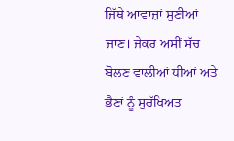ਜਿੱਥੇ ਆਵਾਜ਼ਾਂ ਸੁਣੀਆਂ ਜਾਣ। ਜੇਕਰ ਅਸੀਂ ਸੱਚ ਬੋਲਣ ਵਾਲੀਆਂ ਧੀਆਂ ਅਤੇ ਭੈਣਾਂ ਨੂੰ ਸੁਰੱਖਿਅਤ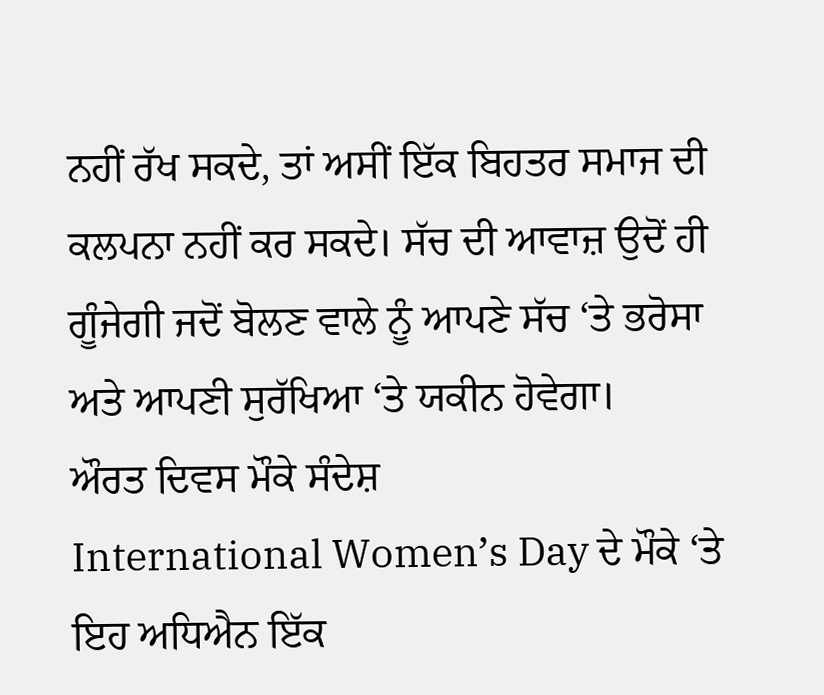ਨਹੀਂ ਰੱਖ ਸਕਦੇ, ਤਾਂ ਅਸੀਂ ਇੱਕ ਬਿਹਤਰ ਸਮਾਜ ਦੀ ਕਲਪਨਾ ਨਹੀਂ ਕਰ ਸਕਦੇ। ਸੱਚ ਦੀ ਆਵਾਜ਼ ਉਦੋਂ ਹੀ ਗੂੰਜੇਗੀ ਜਦੋਂ ਬੋਲਣ ਵਾਲੇ ਨੂੰ ਆਪਣੇ ਸੱਚ ‘ਤੇ ਭਰੋਸਾ ਅਤੇ ਆਪਣੀ ਸੁਰੱਖਿਆ ‘ਤੇ ਯਕੀਨ ਹੋਵੇਗਾ।
ਔਰਤ ਦਿਵਸ ਮੌਕੇ ਸੰਦੇਸ਼
International Women’s Day ਦੇ ਮੌਕੇ ‘ਤੇ ਇਹ ਅਧਿਐਨ ਇੱਕ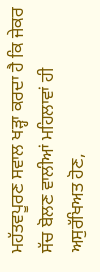ਮਹੱਤਵਪੂਰਣ ਸਵਾਲ ਖੜ੍ਹਾ ਕਰਦਾ ਹੈ ਕਿ ਜੇਕਰ ਸੱਚ ਬੋਲਣ ਵਾਲੀਆਂ ਮਹਿਲਾਵਾਂ ਹੀ ਅਸੁਰੱਖਿਅਤ ਹੋਣ,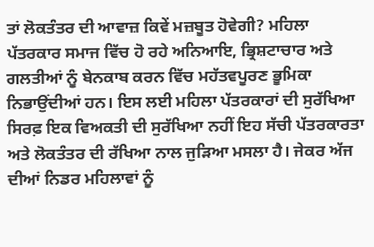ਤਾਂ ਲੋਕਤੰਤਰ ਦੀ ਆਵਾਜ਼ ਕਿਵੇਂ ਮਜ਼ਬੂਤ ਹੋਵੇਗੀ? ਮਹਿਲਾ ਪੱਤਰਕਾਰ ਸਮਾਜ ਵਿੱਚ ਹੋ ਰਹੇ ਅਨਿਆਇ, ਭ੍ਰਿਸ਼ਟਾਚਾਰ ਅਤੇ ਗਲਤੀਆਂ ਨੂੰ ਬੇਨਕਾਬ ਕਰਨ ਵਿੱਚ ਮਹੱਤਵਪੂਰਣ ਭੂਮਿਕਾ ਨਿਭਾਉਂਦੀਆਂ ਹਨ। ਇਸ ਲਈ ਮਹਿਲਾ ਪੱਤਰਕਾਰਾਂ ਦੀ ਸੁਰੱਖਿਆ ਸਿਰਫ਼ ਇਕ ਵਿਅਕਤੀ ਦੀ ਸੁਰੱਖਿਆ ਨਹੀਂ ਇਹ ਸੱਚੀ ਪੱਤਰਕਾਰਤਾ ਅਤੇ ਲੋਕਤੰਤਰ ਦੀ ਰੱਖਿਆ ਨਾਲ ਜੁੜਿਆ ਮਸਲਾ ਹੈ। ਜੇਕਰ ਅੱਜ ਦੀਆਂ ਨਿਡਰ ਮਹਿਲਾਵਾਂ ਨੂੰ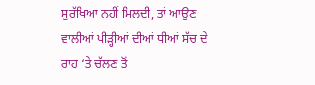ਸੁਰੱਖਿਆ ਨਹੀਂ ਮਿਲਦੀ, ਤਾਂ ਆਉਣ ਵਾਲੀਆਂ ਪੀੜ੍ਹੀਆਂ ਦੀਆਂ ਧੀਆਂ ਸੱਚ ਦੇ ਰਾਹ ‘ਤੇ ਚੱਲਣ ਤੋਂ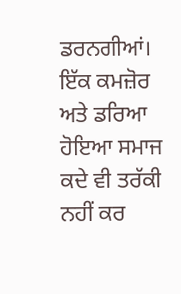ਡਰਨਗੀਆਂ। ਇੱਕ ਕਮਜ਼ੋਰ ਅਤੇ ਡਰਿਆ ਹੋਇਆ ਸਮਾਜ ਕਦੇ ਵੀ ਤਰੱਕੀ ਨਹੀਂ ਕਰ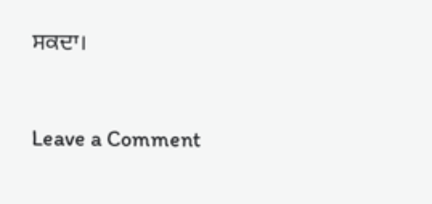ਸਕਦਾ।



Leave a Comment